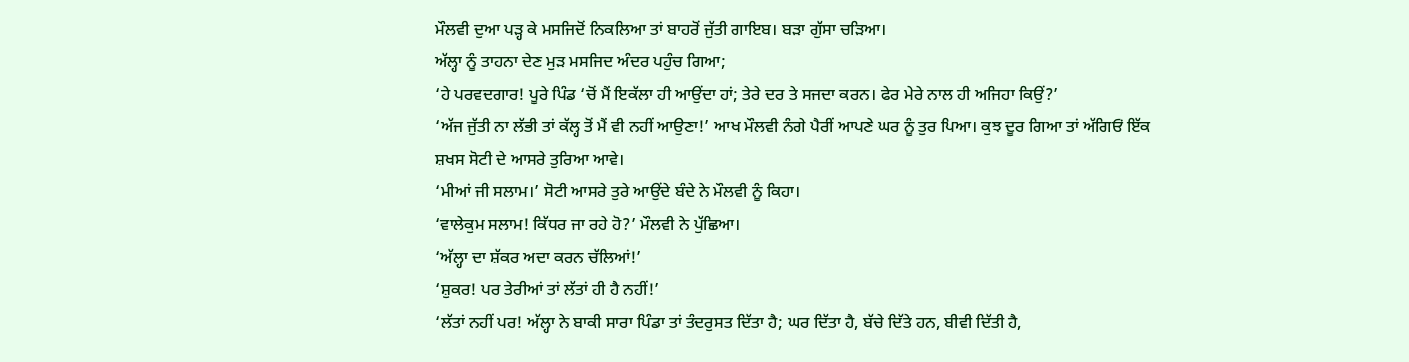ਮੌਲਵੀ ਦੁਆ ਪੜ੍ਹ ਕੇ ਮਸਜਿਦੋਂ ਨਿਕਲਿਆ ਤਾਂ ਬਾਹਰੋਂ ਜੁੱਤੀ ਗਾਇਬ। ਬੜਾ ਗੁੱਸਾ ਚੜਿਆ।
ਅੱਲ੍ਹਾ ਨੂੰ ਤਾਹਨਾ ਦੇਣ ਮੁੜ ਮਸਜਿਦ ਅੰਦਰ ਪਹੁੰਚ ਗਿਆ;
‘ਹੇ ਪਰਵਦਗਾਰ! ਪੂਰੇ ਪਿੰਡ ‘ਚੋਂ ਮੈਂ ਇਕੱਲਾ ਹੀ ਆਉਂਦਾ ਹਾਂ; ਤੇਰੇ ਦਰ ਤੇ ਸਜਦਾ ਕਰਨ। ਫੇਰ ਮੇਰੇ ਨਾਲ ਹੀ ਅਜਿਹਾ ਕਿਉਂ?’
‘ਅੱਜ ਜੁੱਤੀ ਨਾ ਲੱਭੀ ਤਾਂ ਕੱਲ੍ਹ ਤੋਂ ਮੈਂ ਵੀ ਨਹੀਂ ਆਉਣਾ!’ ਆਖ ਮੌਲਵੀ ਨੰਗੇ ਪੈਰੀਂ ਆਪਣੇ ਘਰ ਨੂੰ ਤੁਰ ਪਿਆ। ਕੁਝ ਦੂਰ ਗਿਆ ਤਾਂ ਅੱਗਿਓਂ ਇੱਕ ਸ਼ਖਸ ਸੋਟੀ ਦੇ ਆਸਰੇ ਤੁਰਿਆ ਆਵੇ।
‘ਮੀਆਂ ਜੀ ਸਲਾਮ।’ ਸੋਟੀ ਆਸਰੇ ਤੁਰੇ ਆਉਂਦੇ ਬੰਦੇ ਨੇ ਮੌਲਵੀ ਨੂੰ ਕਿਹਾ।
‘ਵਾਲੇਕੁਮ ਸਲਾਮ! ਕਿੱਧਰ ਜਾ ਰਹੇ ਹੋ?’ ਮੌਲਵੀ ਨੇ ਪੁੱਛਿਆ।
‘ਅੱਲ੍ਹਾ ਦਾ ਸ਼ੱਕਰ ਅਦਾ ਕਰਨ ਚੱਲਿਆਂ!’
‘ਸ਼ੁਕਰ! ਪਰ ਤੇਰੀਆਂ ਤਾਂ ਲੱਤਾਂ ਹੀ ਹੈ ਨਹੀਂ!’
‘ਲੱਤਾਂ ਨਹੀਂ ਪਰ! ਅੱਲ੍ਹਾ ਨੇ ਬਾਕੀ ਸਾਰਾ ਪਿੰਡਾ ਤਾਂ ਤੰਦਰੁਸਤ ਦਿੱਤਾ ਹੈ; ਘਰ ਦਿੱਤਾ ਹੈ, ਬੱਚੇ ਦਿੱਤੇ ਹਨ, ਬੀਵੀ ਦਿੱਤੀ ਹੈ,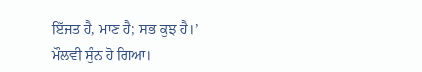ਇੱਜਤ ਹੈ, ਮਾਣ ਹੈ; ਸਭ ਕੁਝ ਹੈ।’
ਮੌਲਵੀ ਸੁੰਨ ਹੋ ਗਿਆ।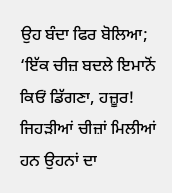ਉਹ ਬੰਦਾ ਫਿਰ ਬੋਲਿਆ; ‘ਇੱਕ ਚੀਜ਼ ਬਦਲੇ ਇਮਾਨੋਂ ਕਿਓਂ ਡਿੱਗਣਾ, ਹਜ਼ੂਰ! ਜਿਹੜੀਆਂ ਚੀਜ਼ਾਂ ਮਿਲੀਆਂ ਹਨ ਉਹਨਾਂ ਦਾ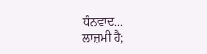ਧੰਨਵਾਦ...
ਲਾਜ਼ਮੀ ਹੈ;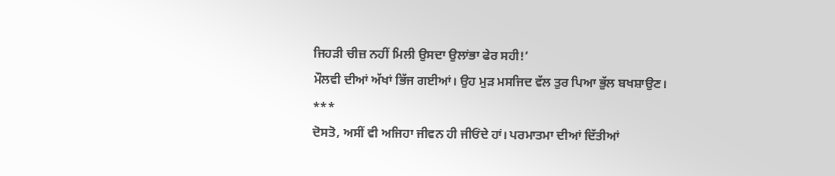ਜਿਹੜੀ ਚੀਜ਼ ਨਹੀਂ ਮਿਲੀ ਉਸਦਾ ਉਲਾਂਭਾ ਫੇਰ ਸਹੀ!’
ਮੌਲਵੀ ਦੀਆਂ ਅੱਖਾਂ ਭਿੱਜ ਗਈਆਂ। ਉਹ ਮੁੜ ਮਸਜਿਦ ਵੱਲ ਤੁਰ ਪਿਆ ਭੁੱਲ ਬਖਸ਼ਾਉਣ।
***
ਦੋਸਤੋ, ਅਸੀਂ ਵੀ ਅਜਿਹਾ ਜੀਵਨ ਹੀ ਜੀਓਂਦੇ ਹਾਂ। ਪਰਮਾਤਮਾ ਦੀਆਂ ਦਿੱਤੀਆਂ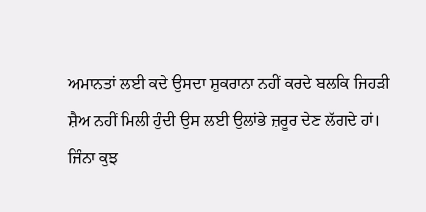ਅਮਾਨਤਾਂ ਲਈ ਕਦੇ ਉਸਦਾ ਸ਼ੁਕਰਾਨਾ ਨਹੀਂ ਕਰਦੇ ਬਲਕਿ ਜਿਹੜੀ ਸ਼ੈਅ ਨਹੀਂ ਮਿਲੀ ਹੁੰਦੀ ਉਸ ਲਈ ਉਲਾਂਭੇ ਜ਼ਰੂਰ ਦੇਣ ਲੱਗਦੇ ਹਾਂ।
ਜਿੰਨਾ ਕੁਝ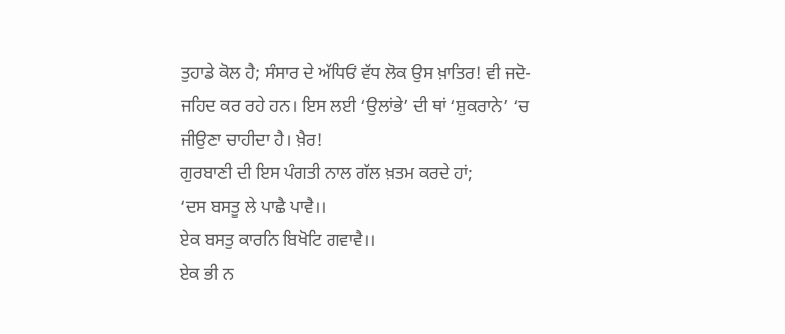ਤੁਹਾਡੇ ਕੋਲ ਹੈ; ਸੰਸਾਰ ਦੇ ਅੱਧਿਓਂ ਵੱਧ ਲੋਕ ਉਸ ਖ਼ਾਤਿਰ! ਵੀ ਜਦੋ-ਜਹਿਦ ਕਰ ਰਹੇ ਹਨ। ਇਸ ਲਈ ‘ਉਲਾਂਭੇ’ ਦੀ ਥਾਂ ‘ਸ਼ੁਕਰਾਨੇ’ ‘ਚ ਜੀਉਣਾ ਚਾਹੀਦਾ ਹੈ। ਖ਼ੈਰ!
ਗੁਰਬਾਣੀ ਦੀ ਇਸ ਪੰਗਤੀ ਨਾਲ ਗੱਲ ਖ਼ਤਮ ਕਰਦੇ ਹਾਂ;
‘ਦਸ ਬਸਤੂ ਲੇ ਪਾਛੈ ਪਾਵੈ।।
ਏਕ ਬਸਤੁ ਕਾਰਨਿ ਬਿਖੋਟਿ ਗਵਾਵੈ।।
ਏਕ ਭੀ ਨ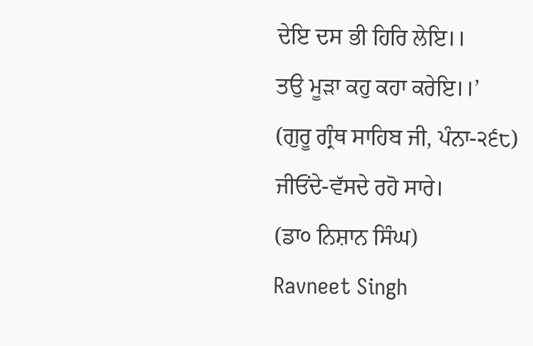ਦੇਇ ਦਸ ਭੀ ਹਿਰਿ ਲੇਇ।।
ਤਉ ਮੂੜਾ ਕਹੁ ਕਹਾ ਕਰੇਇ।।’
(ਗੁਰੂ ਗ੍ਰੰਥ ਸਾਹਿਬ ਜੀ, ਪੰਨਾ-੨੬੮)
ਜੀਓਂਦੇ-ਵੱਸਦੇ ਰਹੋ ਸਾਰੇ।
(ਡਾ੦ ਨਿਸ਼ਾਨ ਸਿੰਘ)
Ravneet Singh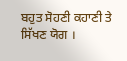ਬਹੁਤ ਸੋਹਣੀ ਕਹਾਣੀ ਤੇ ਸਿੱਖਣ ਯੋਗ ।